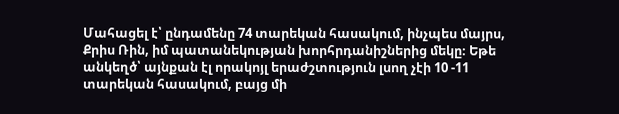Մահացել է՝ ընդամենը 74 տարեկան հասակում, ինչպես մայրս, Քրիս Ռին, իմ պատանեկության խորհրդանիշներից մեկը։ Եթե անկեղծ՝ այնքան էլ որակոյլ երաժշտություն լսող չէի 10 -11 տարեկան հասակում, բայց մի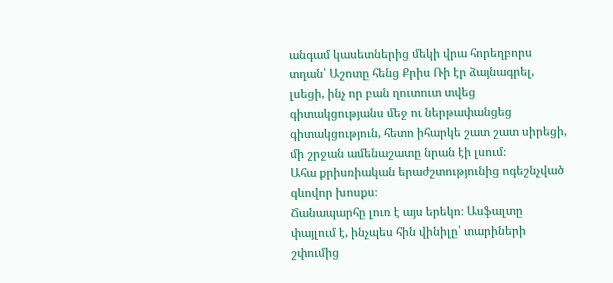անգամ կասետներից մեկի վրա հորեղբորս տղան՝ Աշոտը հենց Քրիս Ռի էր ձայնագրել, լսեցի, ինչ որ բան ղուտուտ տվեց գիտակցությանս մեջ ու ներթափանցեց գիտակցություն, հետո իհարկե շատ շատ սիրեցի, մի շրջան ամենաշատը նրան էի լսում։
Ահա քրիսռիական երաժշտությունից ոգեշնչված գևովոր խոսքս։
Ճանապարհը լուռ է այս երեկո։ Ասֆալտը փայլում է, ինչպես հին վինիլը՝ տարիների շփումից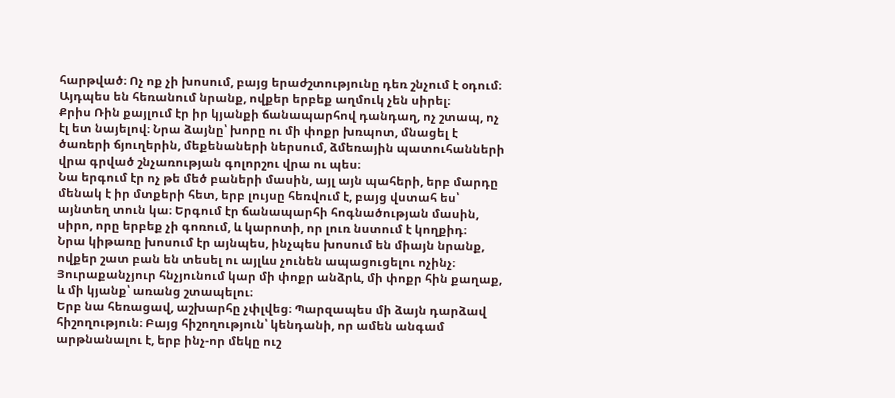հարթված։ Ոչ ոք չի խոսում, բայց երաժշտությունը դեռ շնչում է օդում։ Այդպես են հեռանում նրանք, ովքեր երբեք աղմուկ չեն սիրել։
Քրիս Ռին քայլում էր իր կյանքի ճանապարհով դանդաղ, ոչ շտապ, ոչ էլ ետ նայելով։ Նրա ձայնը՝ խորը ու մի փոքր խռպոտ, մնացել է ծառերի ճյուղերին, մեքենաների ներսում, ձմեռային պատուհանների վրա գրված շնչառության գոլորշու վրա ու պես։
Նա երգում էր ոչ թե մեծ բաների մասին, այլ այն պահերի, երբ մարդը մենակ է իր մտքերի հետ, երբ լույսը հեռվում է, բայց վստահ ես՝ այնտեղ տուն կա։ Երգում էր ճանապարհի հոգնածության մասին, սիրո, որը երբեք չի գոռում, և կարոտի, որ լուռ նստում է կողքիդ։
Նրա կիթառը խոսում էր այնպես, ինչպես խոսում են միայն նրանք, ովքեր շատ բան են տեսել ու այլևս չունեն ապացուցելու ոչինչ։ Յուրաքանչյուր հնչյունում կար մի փոքր անձրև, մի փոքր հին քաղաք, և մի կյանք՝ առանց շտապելու։
Երբ նա հեռացավ, աշխարհը չփլվեց։ Պարզապես մի ձայն դարձավ հիշողություն։ Բայց հիշողություն՝ կենդանի, որ ամեն անգամ արթնանալու է, երբ ինչ-որ մեկը ուշ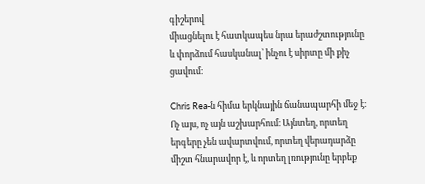գիշերով
միացնելու է հատկապես նրա երաժշտությունը և փորձում հասկանալ՝ ինչու է սիրտը մի քիչ ցավում։

Chris Rea-ն հիմա երկնային ճանապարհի մեջ է։ Ոչ այս, ոչ այն աշխարհում։ Այնտեղ, որտեղ երգերը չեն ավարտվում, որտեղ վերադարձը միշտ հնարավոր է, և որտեղ լռությունը երբեք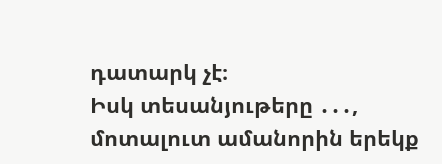դատարկ չէ։
Իսկ տեսանյութերը ․․․, մոտալուտ ամանորին երեկք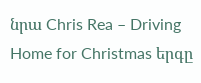նրա Chris Rea – Driving Home for Christmas երգը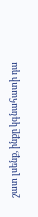շատ լսենք, ինքը կգնահատի դա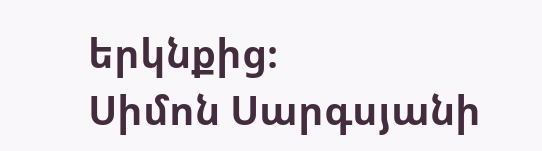երկնքից։
Սիմոն Սարգսյանի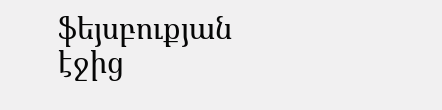ֆեյսբուքյան էջից